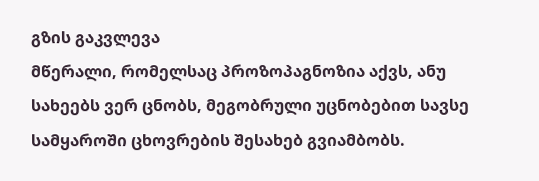გზის გაკვლევა
მწერალი, რომელსაც პროზოპაგნოზია აქვს, ანუ სახეებს ვერ ცნობს, მეგობრული უცნობებით სავსე სამყაროში ცხოვრების შესახებ გვიამბობს.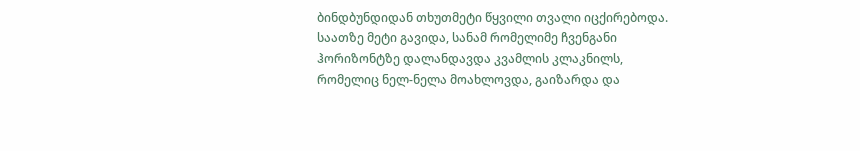ბინდბუნდიდან თხუთმეტი წყვილი თვალი იცქირებოდა. საათზე მეტი გავიდა, სანამ რომელიმე ჩვენგანი ჰორიზონტზე დალანდავდა კვამლის კლაკნილს, რომელიც ნელ-ნელა მოახლოვდა, გაიზარდა და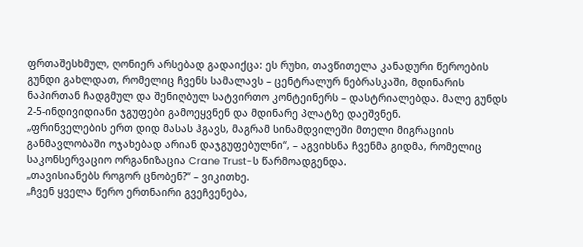ფრთაშესხმულ, ღონიერ არსებად გადაიქცა: ეს რუხი, თავწითელა კანადური წეროების გუნდი გახლდათ, რომელიც ჩვენს სამალავს – ცენტრალურ ნებრასკაში, მდინარის ნაპირთან ჩადგმულ და შენიღბულ სატვირთო კონტეინერს – დასტრიალებდა. მალე გუნდს 2-5-ინდივიდიანი ჯგუფები გამოეყვნენ და მდინარე პლატზე დაეშვნენ.
„ფრინველების ერთ დიდ მასას ჰგავს, მაგრამ სინამდვილეში მთელი მიგრაციის განმავლობაში ოჯახებად არიან დაჯგუფებულნი“, – აგვიხსნა ჩვენმა გიდმა, რომელიც საკონსერვაციო ორგანიზაცია Crane Trust-ს წარმოადგენდა.
„თავისიანებს როგორ ცნობენ?“ – ვიკითხე.
„ჩვენ ყველა წერო ერთნაირი გვეჩვენება,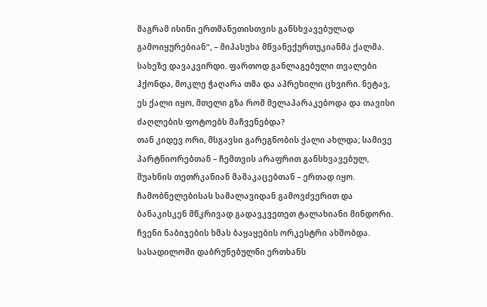მაგრამ ისინი ერთმანეთისთვის განსხვავებულად გამოიყურებიან“, – მიპასუხა მწვანექურთუკიანმა ქალმა. სახეზე დავაკვირდი. ფართოდ განლაგებული თვალები ჰქონდა, მოკლე ჭაღარა თმა და აპრეხილი ცხვირი. ნეტავ, ეს ქალი იყო, მთელი გზა რომ მელაპარაკებოდა და თავისი ძაღლების ფოტოებს მაჩვენებდა?
თან კიდევ ორი, მსგავსი გარეგნობის ქალი ახლდა; სამივე პარტნიორებთან – ჩემთვის არაფრით განსხვავებულ, შუახნის თეთრკანიან მამაკაცებთან – ერთად იყო. ჩამობნელებისას სამალავიდან გამოვძვერით და ბანაკისკენ მწკრივად გადავკვეთეთ ტალახიანი მინდორი. ჩვენი ნაბიჯების ხმას ბაყაყების ორკესტრი ახშობდა.
სასადილოში დაბრუნებულნი ერთხანს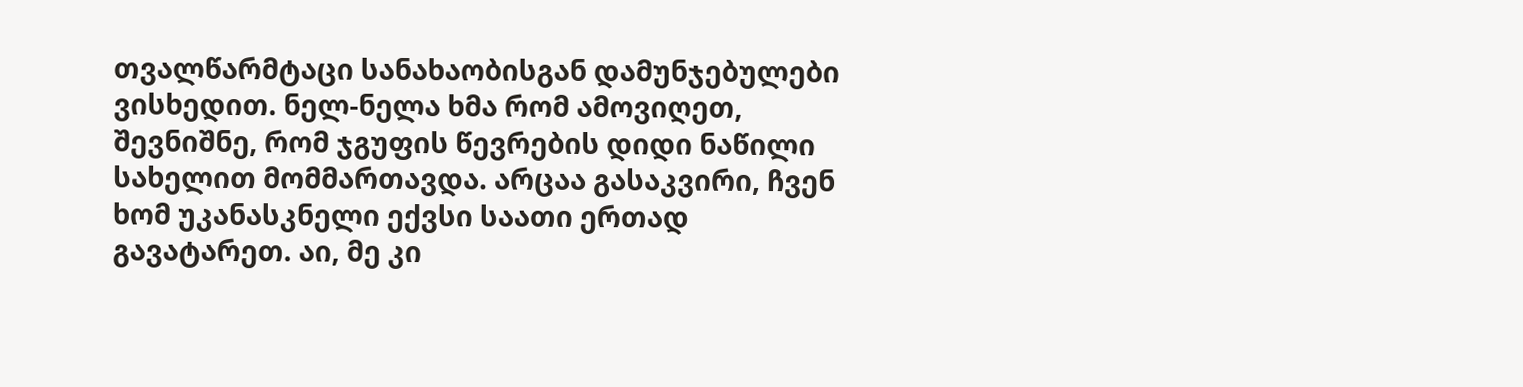თვალწარმტაცი სანახაობისგან დამუნჯებულები ვისხედით. ნელ-ნელა ხმა რომ ამოვიღეთ, შევნიშნე, რომ ჯგუფის წევრების დიდი ნაწილი სახელით მომმართავდა. არცაა გასაკვირი, ჩვენ ხომ უკანასკნელი ექვსი საათი ერთად გავატარეთ. აი, მე კი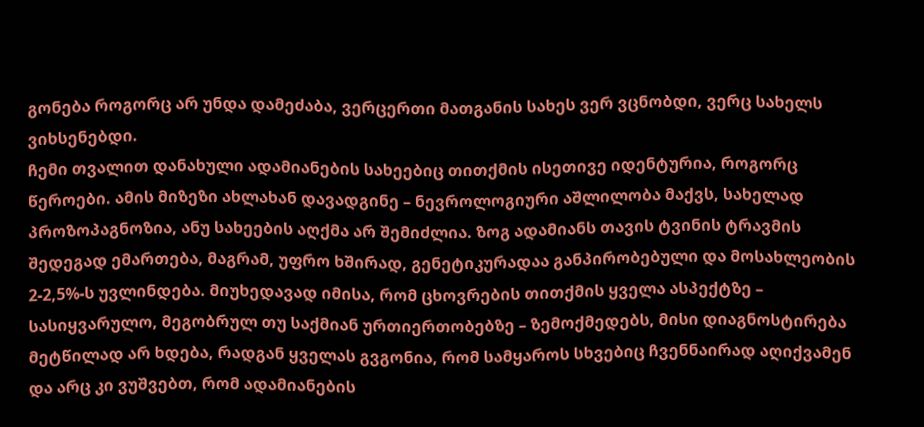გონება როგორც არ უნდა დამეძაბა, ვერცერთი მათგანის სახეს ვერ ვცნობდი, ვერც სახელს ვიხსენებდი.
ჩემი თვალით დანახული ადამიანების სახეებიც თითქმის ისეთივე იდენტურია, როგორც წეროები. ამის მიზეზი ახლახან დავადგინე – ნევროლოგიური აშლილობა მაქვს, სახელად პროზოპაგნოზია, ანუ სახეების აღქმა არ შემიძლია. ზოგ ადამიანს თავის ტვინის ტრავმის შედეგად ემართება, მაგრამ, უფრო ხშირად, გენეტიკურადაა განპირობებული და მოსახლეობის 2-2,5%-ს უვლინდება. მიუხედავად იმისა, რომ ცხოვრების თითქმის ყველა ასპექტზე – სასიყვარულო, მეგობრულ თუ საქმიან ურთიერთობებზე – ზემოქმედებს, მისი დიაგნოსტირება მეტწილად არ ხდება, რადგან ყველას გვგონია, რომ სამყაროს სხვებიც ჩვენნაირად აღიქვამენ და არც კი ვუშვებთ, რომ ადამიანების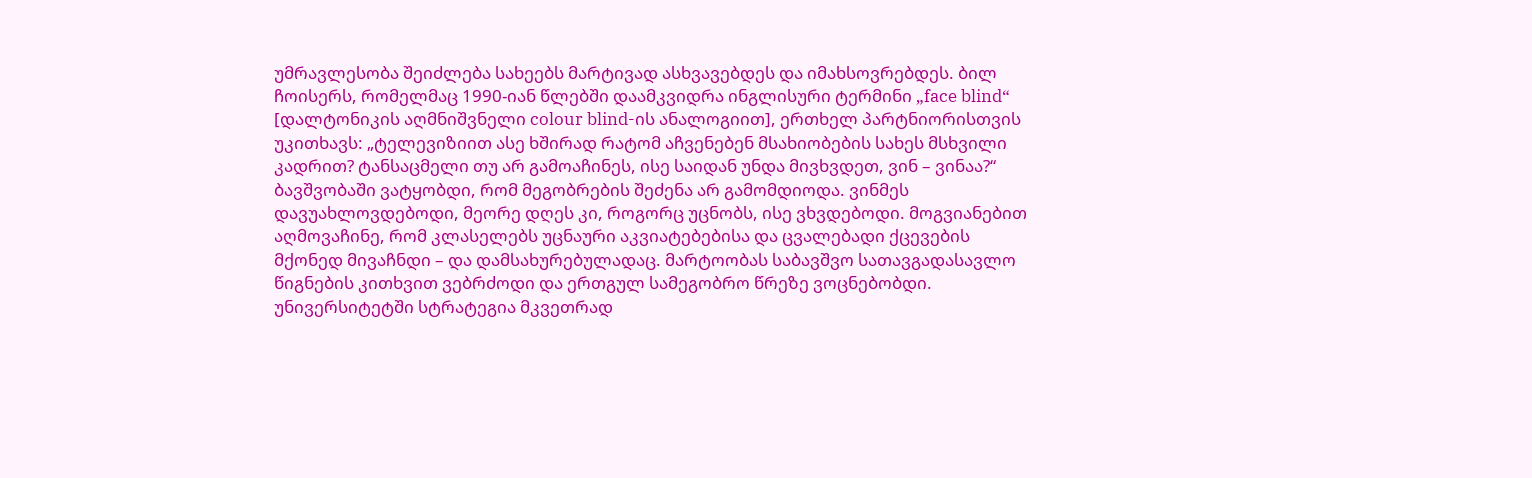უმრავლესობა შეიძლება სახეებს მარტივად ასხვავებდეს და იმახსოვრებდეს. ბილ ჩოისერს, რომელმაც 1990-იან წლებში დაამკვიდრა ინგლისური ტერმინი „face blind“ [დალტონიკის აღმნიშვნელი colour blind-ის ანალოგიით], ერთხელ პარტნიორისთვის უკითხავს: „ტელევიზიით ასე ხშირად რატომ აჩვენებენ მსახიობების სახეს მსხვილი კადრით? ტანსაცმელი თუ არ გამოაჩინეს, ისე საიდან უნდა მივხვდეთ, ვინ – ვინაა?“
ბავშვობაში ვატყობდი, რომ მეგობრების შეძენა არ გამომდიოდა. ვინმეს დავუახლოვდებოდი, მეორე დღეს კი, როგორც უცნობს, ისე ვხვდებოდი. მოგვიანებით აღმოვაჩინე, რომ კლასელებს უცნაური აკვიატებებისა და ცვალებადი ქცევების მქონედ მივაჩნდი – და დამსახურებულადაც. მარტოობას საბავშვო სათავგადასავლო წიგნების კითხვით ვებრძოდი და ერთგულ სამეგობრო წრეზე ვოცნებობდი.
უნივერსიტეტში სტრატეგია მკვეთრად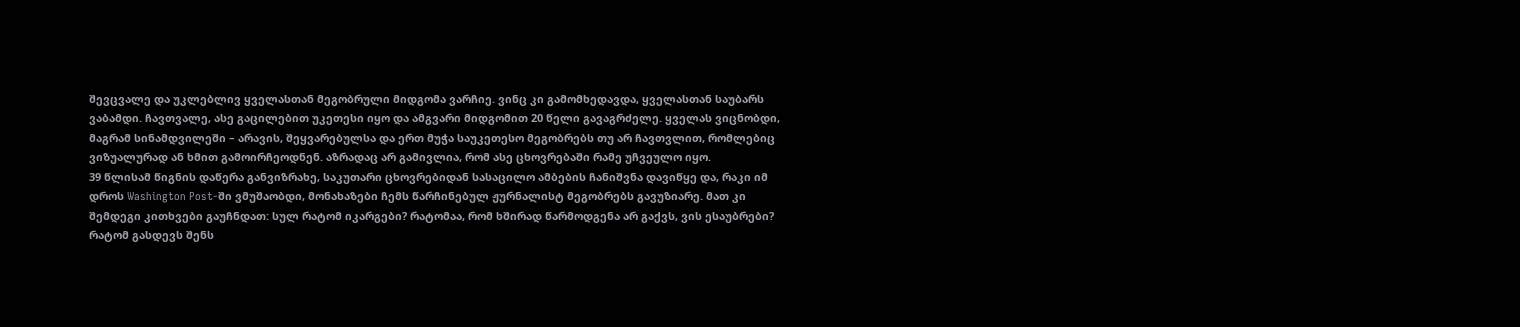შევცვალე და უკლებლივ ყველასთან მეგობრული მიდგომა ვარჩიე. ვინც კი გამომხედავდა, ყველასთან საუბარს ვაბამდი. ჩავთვალე, ასე გაცილებით უკეთესი იყო და ამგვარი მიდგომით 20 წელი გავაგრძელე. ყველას ვიცნობდი, მაგრამ სინამდვილეში – არავის, შეყვარებულსა და ერთ მუჭა საუკეთესო მეგობრებს თუ არ ჩავთვლით, რომლებიც ვიზუალურად ან ხმით გამოირჩეოდნენ. აზრადაც არ გამივლია, რომ ასე ცხოვრებაში რამე უჩვეულო იყო.
39 წლისამ წიგნის დაწერა განვიზრახე, საკუთარი ცხოვრებიდან სასაცილო ამბების ჩანიშვნა დავიწყე და, რაკი იმ დროს Washington Post-ში ვმუშაობდი, მონახაზები ჩემს წარჩინებულ ჟურნალისტ მეგობრებს გავუზიარე. მათ კი შემდეგი კითხვები გაუჩნდათ: სულ რატომ იკარგები? რატომაა, რომ ხშირად წარმოდგენა არ გაქვს, ვის ესაუბრები? რატომ გასდევს შენს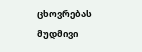ცხოვრებას მუდმივი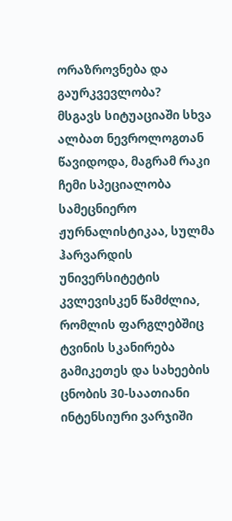ორაზროვნება და გაურკვევლობა?
მსგავს სიტუაციაში სხვა ალბათ ნევროლოგთან წავიდოდა, მაგრამ რაკი ჩემი სპეციალობა სამეცნიერო ჟურნალისტიკაა, სულმა ჰარვარდის უნივერსიტეტის კვლევისკენ წამძლია, რომლის ფარგლებშიც ტვინის სკანირება გამიკეთეს და სახეების ცნობის 30-საათიანი ინტენსიური ვარჯიში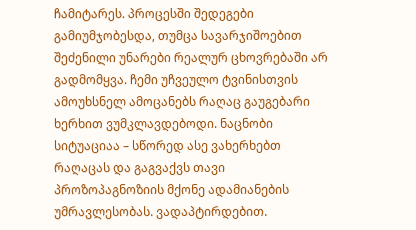ჩამიტარეს. პროცესში შედეგები გამიუმჯობესდა, თუმცა სავარჯიშოებით შეძენილი უნარები რეალურ ცხოვრებაში არ გადმომყვა. ჩემი უჩვეულო ტვინისთვის ამოუხსნელ ამოცანებს რაღაც გაუგებარი ხერხით ვუმკლავდებოდი. ნაცნობი სიტუაციაა – სწორედ ასე ვახერხებთ რაღაცას და გაგვაქვს თავი პროზოპაგნოზიის მქონე ადამიანების უმრავლესობას. ვადაპტირდებით.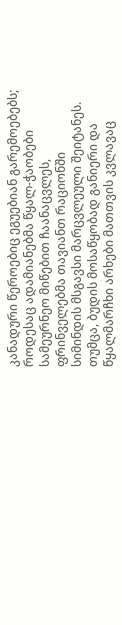კანადური წეროებიც ეგუებიან გარემოებებს; როდესაც ადამიანებმა წყალ-ჭაობები სამეურნეო მიწებით ჩაანაცვლეს, ფრინველებმა თავიანთ რაციონში სიმინდის მსგავსი მარცვლეული შეიტანეს. თუმცა, ბუდის მოსაწყობად განიერი და წყალმარჩხი არხები მათთვის კვლავაც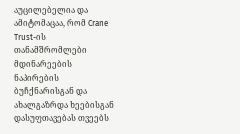აუცილებელია და ამიტომაცაა, რომ Crane Trust-ის თანამშრომლები მდინარეების ნაპირების ბუჩქნარისგან და ახალგაზრდა ხეებისგან დასუფთავებას თვეებს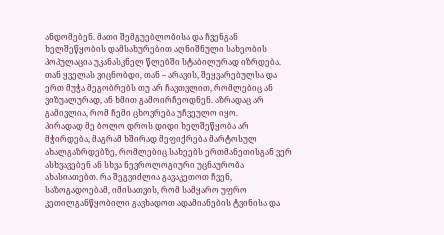ანდომებენ. მათი შემგუებლობისა და ჩვენგან ხელშეწყობის დამსახურებით აღნიშნული სახეობის პოპულაცია უკანასკნელ წლებში სტაბილურად იზრდება.
თან ყველას ვიცნობდი, თან – არავის, შეყვარებულსა და ერთ მუჭა მეგობრებს თუ არ ჩავთვლით, რომლებიც ან ვიზუალურად, ან ხმით გამოირჩეოდნენ. აზრადაც არ გამივლია, რომ ჩემი ცხოვრება უჩვეულო იყო.
პირადად მე ბოლო დროს დიდი ხელშეწყობა არ მჭირდება, მაგრამ ხშირად მეფიქრება მარტოსულ ახალგაზრდებზე, რომლებიც სახეებს ერთმანეთისგან ვერ ასხვავებენ ან სხვა ნევროლოგიური უცნაურობა ახასიათებთ. რა შეგვიძლია გავაკეთოთ ჩვენ, საზოგადოებამ, იმისათვის, რომ სამყარო უფრო კეთილგანწყობილი გავხადოთ ადამიანების ტვინისა და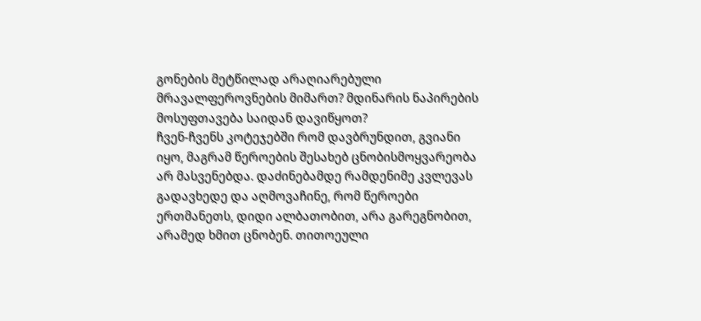გონების მეტწილად არაღიარებული მრავალფეროვნების მიმართ? მდინარის ნაპირების მოსუფთავება საიდან დავიწყოთ?
ჩვენ-ჩვენს კოტეჯებში რომ დავბრუნდით, გვიანი იყო, მაგრამ წეროების შესახებ ცნობისმოყვარეობა არ მასვენებდა. დაძინებამდე რამდენიმე კვლევას გადავხედე და აღმოვაჩინე, რომ წეროები ერთმანეთს, დიდი ალბათობით, არა გარეგნობით, არამედ ხმით ცნობენ. თითოეული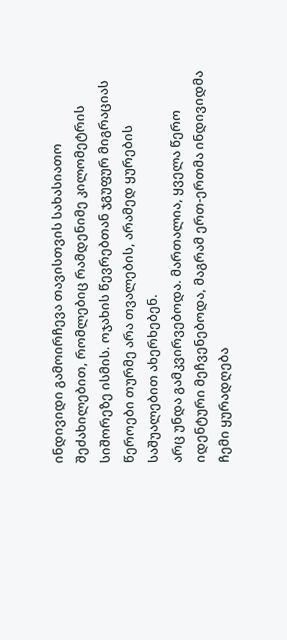ინდივიდი გამოირჩევა თავისთვის სახასიათო შეძახილებით, რომლებიც რამდენიმე კილომეტრის სიშორეზე ისმის. ოჯახის წევრებთან ჯგუფურ მიგრაციას წეროები თურმე არა თვალების, არამედ ყურების საშუალებით ახერხებენ.
არც უნდა გამკვირვებოდა. მართალია, ყველა წერო იდენტური მეჩვენებოდა, მაგრამ ერთ-ერთმა ინდივიდმა ჩემი ყურადღება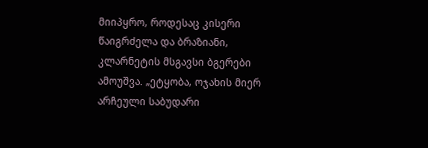მიიპყრო, როდესაც კისერი წაიგრძელა და ბრაზიანი, კლარნეტის მსგავსი ბგერები ამოუშვა. „ეტყობა, ოჯახის მიერ არჩეული საბუდარი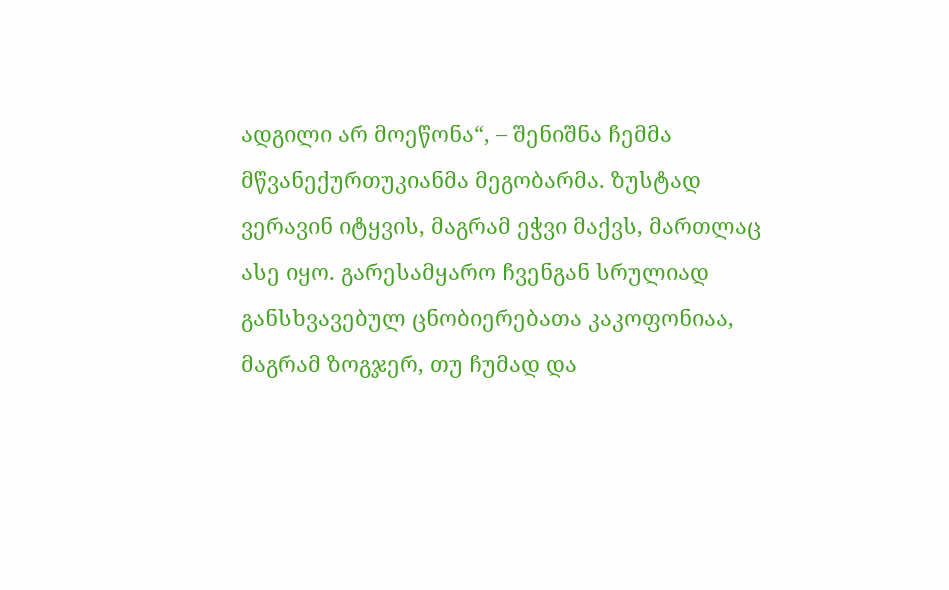ადგილი არ მოეწონა“, – შენიშნა ჩემმა მწვანექურთუკიანმა მეგობარმა. ზუსტად ვერავინ იტყვის, მაგრამ ეჭვი მაქვს, მართლაც ასე იყო. გარესამყარო ჩვენგან სრულიად განსხვავებულ ცნობიერებათა კაკოფონიაა, მაგრამ ზოგჯერ, თუ ჩუმად და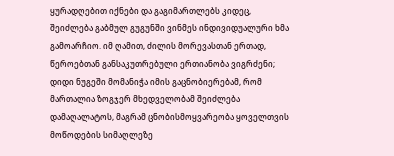ყურადღებით იქნები და გაგიმართლებს კიდეც, შეიძლება გაბმულ გუგუნში ვინმეს ინდივიდუალური ხმა გამოარჩიო. იმ ღამით, ძილის მორევასთან ერთად, წეროებთან განსაკუთრებული ერთიანობა ვიგრძენი; დიდი ნუგეში მომანიჭა იმის გაცნობიერებამ, რომ მართალია ზოგჯერ მხედველობამ შეიძლება დამაღალატოს, მაგრამ ცნობისმოყვარეობა ყოველთვის მოწოდების სიმაღლეზე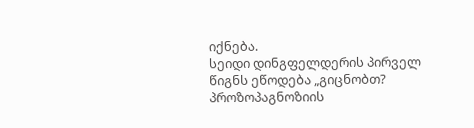იქნება.
სეიდი დინგფელდერის პირველ წიგნს ეწოდება „გიცნობთ? პროზოპაგნოზიის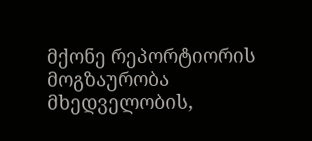მქონე რეპორტიორის მოგზაურობა მხედველობის,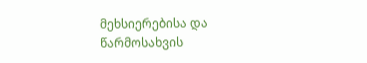მეხსიერებისა და წარმოსახვის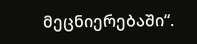მეცნიერებაში“.